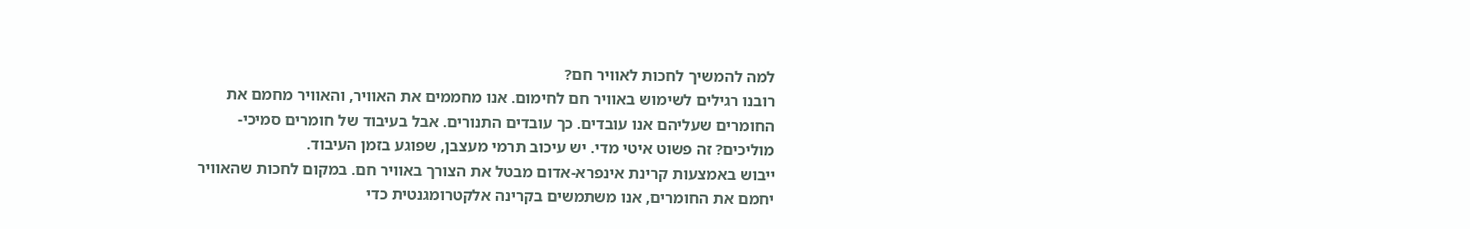למה להמשיך לחכות לאוויר חם?
רובנו רגילים לשימוש באוויר חם לחימום. אנו מחממים את האוויר, והאוויר מחמם את החומרים שעליהם אנו עובדים. כך עובדים התנורים. אבל בעיבוד של חומרים סמיכי-מוליכים? זה פשוט איטי מדי. יש עיכוב תרמי מעצבן, שפוגע בזמן העיבוד.
ייבוש באמצעות קרינת אינפרא-אדום מבטל את הצורך באוויר חם. במקום לחכות שהאוויר יחמם את החומרים, אנו משתמשים בקרינה אלקטרומגנטית כדי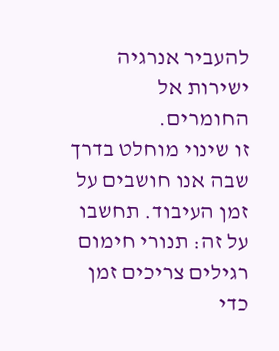להעביר אנרגיה ישירות אל החומרים.
זו שינוי מוחלט בדרך שבה אנו חושבים על זמן העיבוד. תחשבו על זה: תנורי חימום רגילים צריכים זמן כדי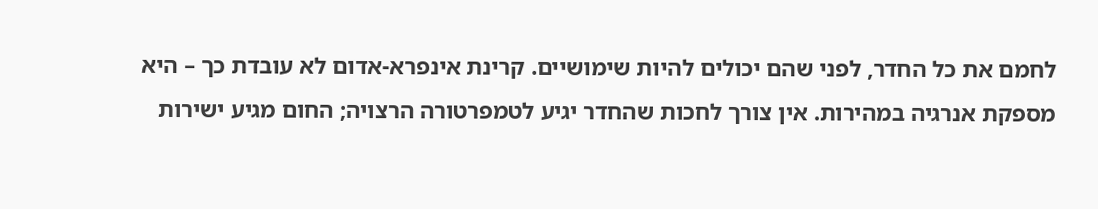לחמם את כל החדר, לפני שהם יכולים להיות שימושיים. קרינת אינפרא-אדום לא עובדת כך – היא מספקת אנרגיה במהירות. אין צורך לחכות שהחדר יגיע לטמפרטורה הרצויה; החום מגיע ישירות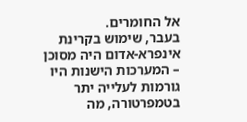אל החומרים.
בעבר, שימוש בקרינת אינפרא-אדום היה מסוכן – המערכות הישנות היו גורמות לעלייה יתר בטמפרטורה, מה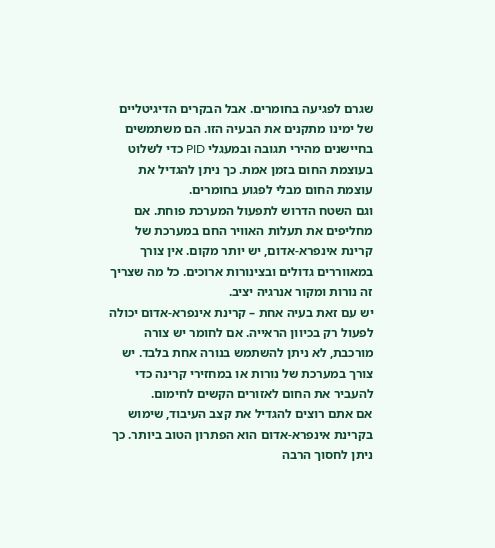שגרם לפגיעה בחומרים. אבל הבקרים הדיגיטליים של ימינו מתקנים את הבעיה הזו. הם משתמשים בחיישנים מהירי תגובה ובמעגלי PID כדי לשלוט בעוצמת החום בזמן אמת. כך ניתן להגדיל את עוצמת החום מבלי לפגוע בחומרים.
וגם השטח הדרוש לתפעול המערכת פוחת. אם מחליפים את תעלות האוויר החם במערכת של קרינת אינפרא-אדום, יש יותר מקום. אין צורך במאווררים גדולים ובצינורות ארוכים. כל מה שצריך זה נורות ומקור אנרגיה יציב.
יש עם זאת בעיה אחת – קרינת אינפרא-אדום יכולה לפעול רק בכיוון הראייה. אם לחומר יש צורה מורכבת, לא ניתן להשתמש בנורה אחת בלבד. יש צורך במערכת של נורות או במחזירי קרינה כדי להעביר את החום לאזורים הקשים לחימום.
אם אתם רוצים להגדיל את קצב העיבוד, שימוש בקרינת אינפרא-אדום הוא הפתרון הטוב ביותר. כך ניתן לחסוך הרבה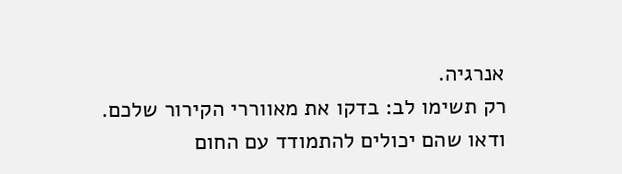אנרגיה.
רק תשימו לב: בדקו את מאווררי הקירור שלכם. ודאו שהם יכולים להתמודד עם החום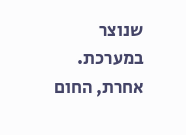שנוצר במערכת. אחרת, החום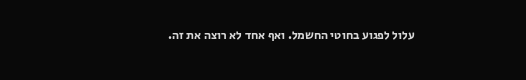עלול לפגוע בחוטי החשמל. ואף אחד לא רוצה את זה.